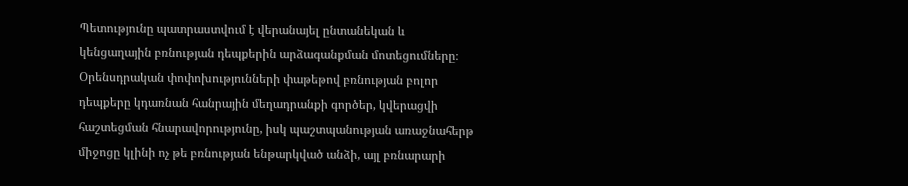Պետությունը պատրաստվում է վերանայել ընտանեկան և կենցաղային բռնության դեպքերին արձագանքման մոտեցումները։ Օրենսդրական փոփոխությունների փաթեթով բռնության բոլոր դեպքերը կդառնան հանրային մեղադրանքի գործեր, կվերացվի հաշտեցման հնարավորությունը, իսկ պաշտպանության առաջնահերթ միջոցը կլինի ոչ թե բռնության ենթարկված անձի, այլ բռնարարի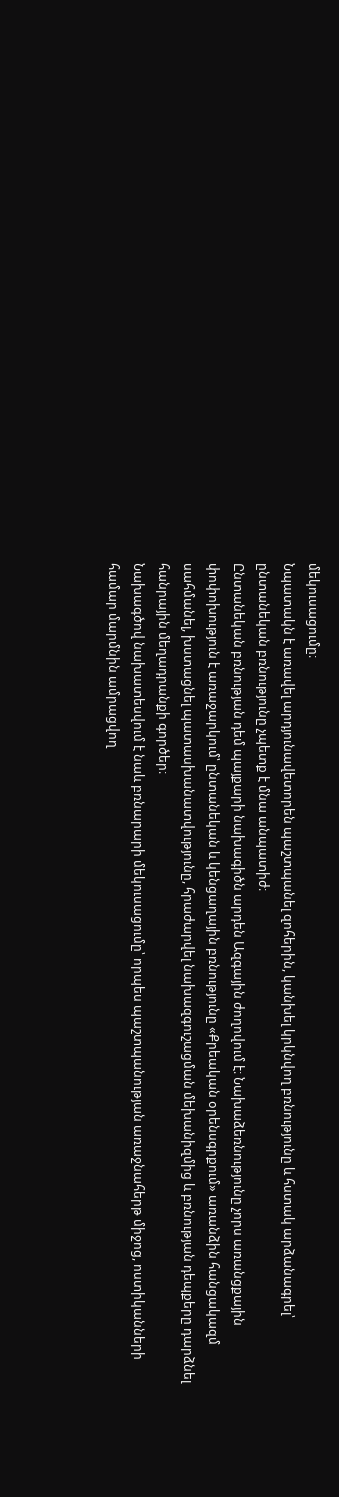մեկուսացումը։
Նպատակն է առավել արդյունավետորեն պաշտպանել զոհերին, կանխել կրկնվող բռնությունը և հստակ արձանագրել՝ ընտանեկան բռնությունը չպետք է մնա անպատիժ։
Ընտանեկան բռնության դեմ պայքարի նախագիծն արդեն Ազգային ժողովում է։ Նախաձեռնությունը չորս առանցքային փոփոխություն է առաջարկում՝ ընտանեկան և կենցաղային բռնությունը «Քրեական օրենսգրքում» առանձին հանցակազմ սահմանել, խստացնել պատասխանատվությունը, հրաժարվել նախազգուշացման մեխանիզմից և բռնության դեպքերը դարձնել հանրային մեղադրանքի գործեր։
Նախագծով նախատեսվում է նաև բռնարարի մեկուսացումը՝ որպես պաշտպանության առաջնահերթ միջոց, ոստիկանների համար մարմնին ամրացվող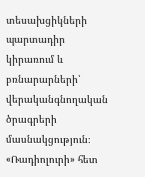տեսախցիկների պարտադիր կիրառում և բռնարարների՝ վերականգնողական ծրագրերի մասնակցություն։
«Ռադիոլուրի» հետ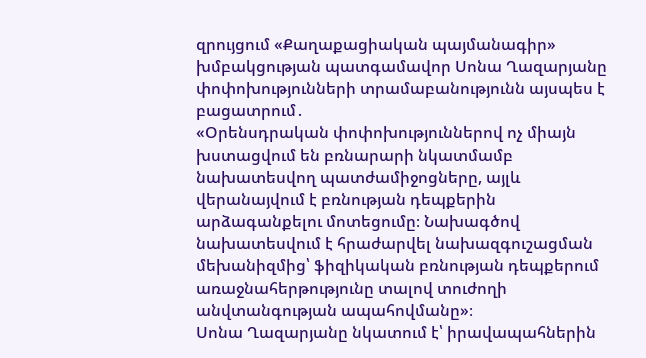զրույցում «Քաղաքացիական պայմանագիր» խմբակցության պատգամավոր Սոնա Ղազարյանը փոփոխությունների տրամաբանությունն այսպես է բացատրում․
«Օրենսդրական փոփոխություններով ոչ միայն խստացվում են բռնարարի նկատմամբ նախատեսվող պատժամիջոցները, այլև վերանայվում է բռնության դեպքերին արձագանքելու մոտեցումը։ Նախագծով նախատեսվում է հրաժարվել նախազգուշացման մեխանիզմից՝ ֆիզիկական բռնության դեպքերում առաջնահերթությունը տալով տուժողի անվտանգության ապահովմանը»։
Սոնա Ղազարյանը նկատում է՝ իրավապահներին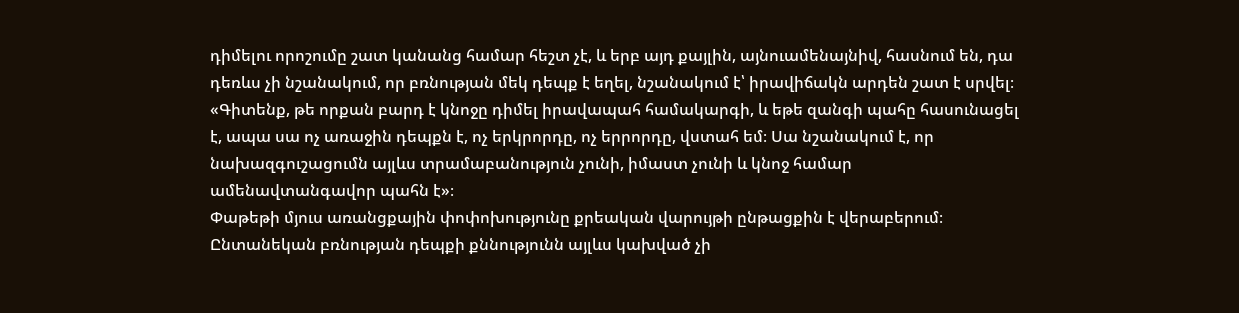դիմելու որոշումը շատ կանանց համար հեշտ չէ, և երբ այդ քայլին, այնուամենայնիվ, հասնում են, դա դեռևս չի նշանակում, որ բռնության մեկ դեպք է եղել, նշանակում է՝ իրավիճակն արդեն շատ է սրվել։
«Գիտենք, թե որքան բարդ է կնոջը դիմել իրավապահ համակարգի, և եթե զանգի պահը հասունացել է, ապա սա ոչ առաջին դեպքն է, ոչ երկրորդը, ոչ երրորդը, վստահ եմ։ Սա նշանակում է, որ նախազգուշացումն այլևս տրամաբանություն չունի, իմաստ չունի և կնոջ համար ամենավտանգավոր պահն է»։
Փաթեթի մյուս առանցքային փոփոխությունը քրեական վարույթի ընթացքին է վերաբերում։ Ընտանեկան բռնության դեպքի քննությունն այլևս կախված չի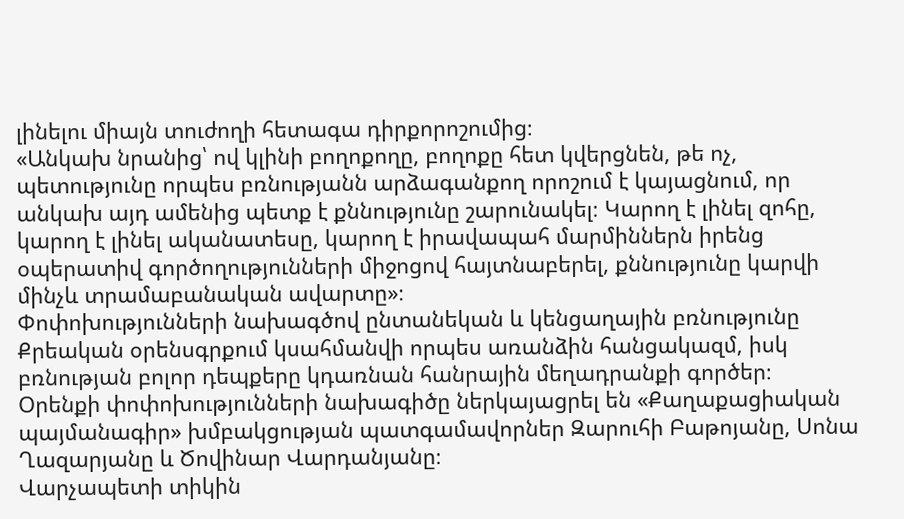լինելու միայն տուժողի հետագա դիրքորոշումից։
«Անկախ նրանից՝ ով կլինի բողոքողը, բողոքը հետ կվերցնեն, թե ոչ, պետությունը որպես բռնությանն արձագանքող որոշում է կայացնում, որ անկախ այդ ամենից պետք է քննությունը շարունակել։ Կարող է լինել զոհը, կարող է լինել ականատեսը, կարող է իրավապահ մարմիններն իրենց օպերատիվ գործողությունների միջոցով հայտնաբերել, քննությունը կարվի մինչև տրամաբանական ավարտը»։
Փոփոխությունների նախագծով ընտանեկան և կենցաղային բռնությունը Քրեական օրենսգրքում կսահմանվի որպես առանձին հանցակազմ, իսկ բռնության բոլոր դեպքերը կդառնան հանրային մեղադրանքի գործեր։
Օրենքի փոփոխությունների նախագիծը ներկայացրել են «Քաղաքացիական պայմանագիր» խմբակցության պատգամավորներ Զարուհի Բաթոյանը, Սոնա Ղազարյանը և Ծովինար Վարդանյանը։
Վարչապետի տիկին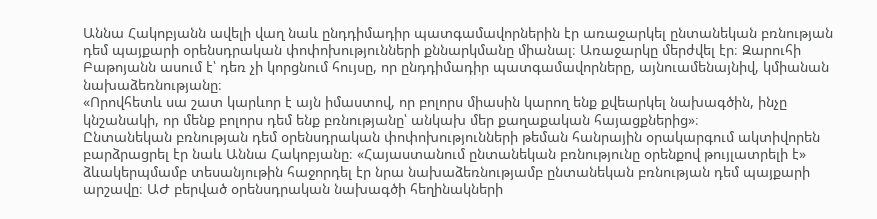Աննա Հակոբյանն ավելի վաղ նաև ընդդիմադիր պատգամավորներին էր առաջարկել ընտանեկան բռնության դեմ պայքարի օրենսդրական փոփոխությունների քննարկմանը միանալ։ Առաջարկը մերժվել էր։ Զարուհի Բաթոյանն ասում է՝ դեռ չի կորցնում հույսը, որ ընդդիմադիր պատգամավորները, այնուամենայնիվ, կմիանան նախաձեռնությանը։
«Որովհետև սա շատ կարևոր է այն իմաստով, որ բոլորս միասին կարող ենք քվեարկել նախագծին, ինչը կնշանակի, որ մենք բոլորս դեմ ենք բռնությանը՝ անկախ մեր քաղաքական հայացքներից»։
Ընտանեկան բռնության դեմ օրենսդրական փոփոխությունների թեման հանրային օրակարգում ակտիվորեն բարձրացրել էր նաև Աննա Հակոբյանը։ «Հայաստանում ընտանեկան բռնությունը օրենքով թույլատրելի է» ձևակերպմամբ տեսանյութին հաջորդել էր նրա նախաձեռնությամբ ընտանեկան բռնության դեմ պայքարի արշավը։ ԱԺ բերված օրենսդրական նախագծի հեղինակների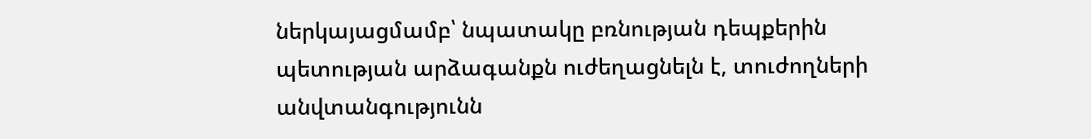ներկայացմամբ՝ նպատակը բռնության դեպքերին պետության արձագանքն ուժեղացնելն է, տուժողների անվտանգությունն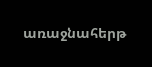առաջնահերթ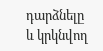դարձնելը և կրկնվող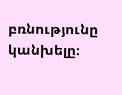բռնությունը կանխելը։